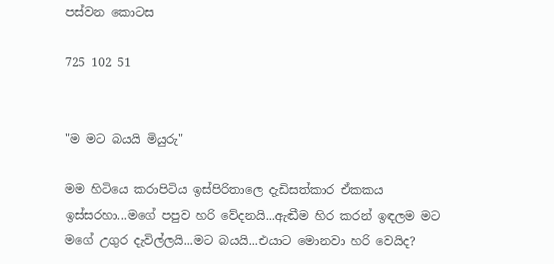පස්වන කොටස

725 102 51


"ම මට බයයි මියුරු"

මම හිටියෙ කරාපිටිය ඉස්පිරිතාලෙ දැඩිසත්කාර ඒකකය ඉස්සරහා...මගේ පපුව හරි වේදනයි...ඇඬීම හිර කරන් ඉඳලම මට මගේ උගුර දැවිල්ලයි...මට බයයි...එයාට මොනවා හරි වෙයිද?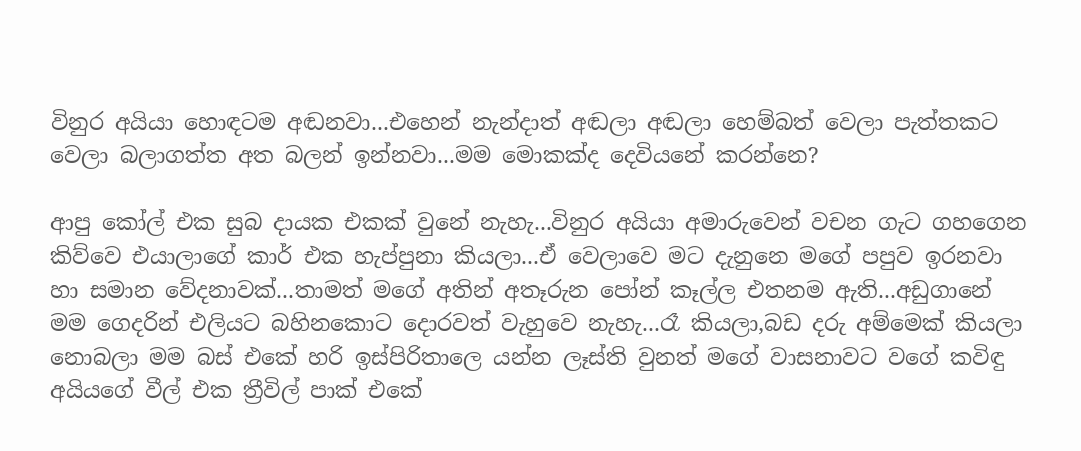විනුර අයියා හොඳටම අඬනවා...එහෙන් නැන්දාත් අඬලා අඬලා හෙම්බත් වෙලා පැත්තකට වෙලා බලාගත්ත අත බලන් ඉන්නවා...මම මොකක්ද දෙවියනේ කරන්නෙ?

ආපු කෝල් එක සුබ දායක එකක් වුනේ නැහැ...විනුර අයියා අමාරුවෙන් වචන ගැට ගහගෙන කිව්වෙ එයාලාගේ කාර් එක හැප්පුනා කියලා...ඒ වෙලාවෙ මට දැනුනෙ මගේ පපුව ඉරනවා හා සමාන වේදනාවක්...තාමත් මගේ අතින් අතෑරුන පෝන් කෑල්ල එතනම ඇති...අඩුගානේ මම ගෙදරින් එලියට බහිනකොට දොරවත් වැහුවෙ නැහැ...රෑ කියලා,බඩ දරු අම්මෙක් කියලා නොබලා මම බස් එකේ හරි ඉස්පිරිතාලෙ යන්න ලෑස්ති වුනත් මගේ වාසනාවට වගේ කවිඳු අයියගේ වීල් එක ත්‍රීවිල් පාක් එකේ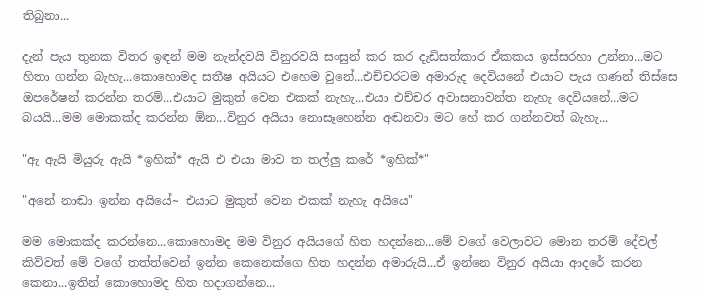තිබුනා...

දැන් පැය තුනක විතර ඉඳන් මම නැන්දවයි විනුරවයි සංසුන් කර කර දැඩිසත්කාර ඒකකය ඉස්සරහා උන්නා...මට හිතා ගන්න බැහැ...කොහොමද සතීෂ අයියට එහෙම වුනේ...එච්චරටම අමාරුද දෙවියනේ එයාට පැය ගණන් තිස්සෙ ඔපරේෂන් කරන්න තරම්...එයාට මුකුත් වෙන එකක් නැහැ...එයා එච්චර අවාසනාවන්ත නැහැ දෙවියනේ...මට බයයි...මම මොකක්ද කරන්න ඕන...විනුර අයියා නොසෑහෙන්න අඬනවා මට හේ කර ගන්නවත් බැහැ...

"ඇ ඇයි මියුරු ඇයි *ඉහික්* ඇයි එ එයා මාව ත තල්ලු කරේ *ඉහික්*"

"අනේ නාඬා ඉන්න අයියේ~ එයාට මුකුත් වෙන එකක් නැහැ අයියෙ"

මම මොකක්ද කරන්නෙ...කොහොමද මම විනුර අයියගේ හිත හදන්නෙ...මේ වගේ වෙලාවට මොන තරම් දේවල් කිව්වත් මේ වගේ තත්ත්වෙන් ඉන්න කෙනෙක්ගෙ හිත හදන්න අමාරුයි...ඒ ඉන්නෙ විනුර අයියා ආදරේ කරන කෙනා...ඉතින් කොහොමද හිත හදාගන්නෙ...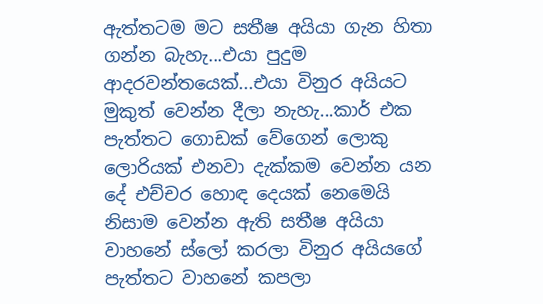ඇත්තටම මට සතීෂ අයියා ගැන හිතා ගන්න බැහැ...එයා පුදුම ආදරවන්තයෙක්...එයා විනුර අයියට මුකුත් වෙන්න දීලා නැහැ...කාර් එක පැත්තට ගොඩක් වේගෙන් ලොකු ලොරියක් එනවා දැක්කම වෙන්න යන දේ එච්චර හොඳ දෙයක් නෙමෙයි නිසාම වෙන්න ඇති සතීෂ අයියා වාහනේ ස්ලෝ කරලා විනුර අයියගේ පැත්තට වාහනේ කපලා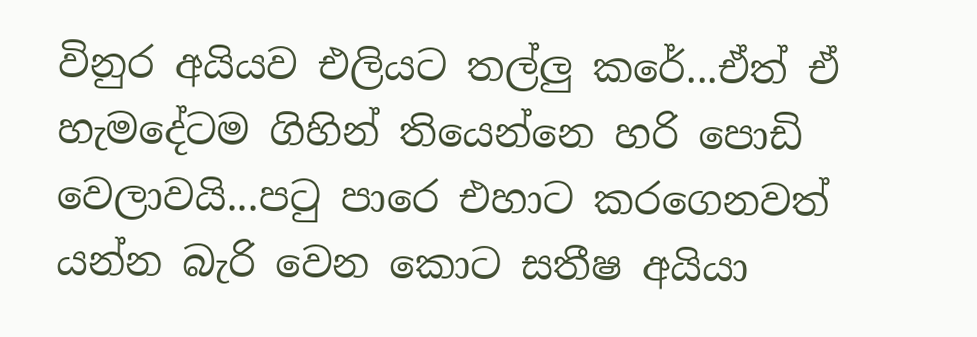විනුර අයියව එලියට තල්ලු කරේ...ඒත් ඒ හැමදේටම ගිහින් තියෙන්නෙ හරි පොඩි වෙලාවයි...පටු පාරෙ එහාට කරගෙනවත් යන්න බැරි වෙන කොට සතීෂ අයියා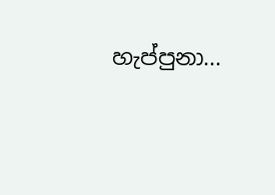හැප්පුනා...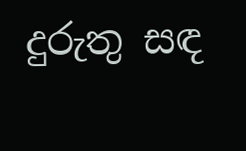දුරුතු සඳ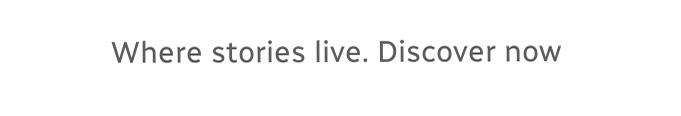Where stories live. Discover now